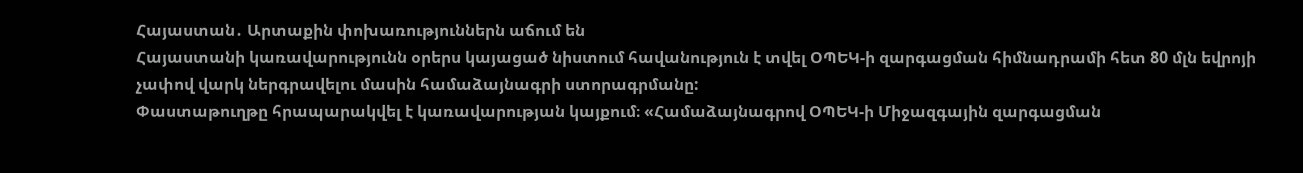Հայաստան․ Արտաքին փոխառություններն աճում են
Հայաստանի կառավարությունն օրերս կայացած նիստում հավանություն է տվել ՕՊԵԿ-ի զարգացման հիմնադրամի հետ 80 մլն եվրոյի չափով վարկ ներգրավելու մասին համաձայնագրի ստորագրմանը:
Փաստաթուղթը հրապարակվել է կառավարության կայքում։ «Համաձայնագրով ՕՊԵԿ-ի Միջազգային զարգացման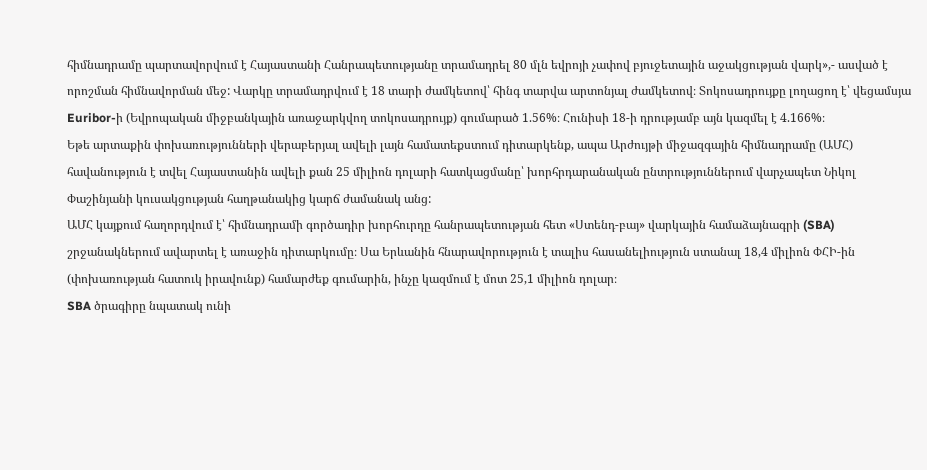հիմնադրամը պարտավորվում է Հայաստանի Հանրապետությանը տրամադրել 80 մլն եվրոյի չափով բյուջետային աջակցության վարկ»,- ասված է որոշման հիմնավորման մեջ: Վարկը տրամադրվում է 18 տարի ժամկետով՝ հինգ տարվա արտոնյալ ժամկետով։ Տոկոսադրույքը լողացող է՝ վեցամսյա Euribor-ի (Եվրոպական միջբանկային առաջարկվող տոկոսադրույք) գումարած 1.56%։ Հունիսի 18-ի դրությամբ այն կազմել է 4.166%։
Եթե արտաքին փոխառությունների վերաբերյալ ավելի լայն համատեքստում դիտարկենք, ապա Արժույթի միջազգային հիմնադրամը (ԱՄՀ) հավանություն է տվել Հայաստանին ավելի քան 25 միլիոն դոլարի հատկացմանը՝ խորհրդարանական ընտրություններում վարչապետ Նիկոլ Փաշինյանի կուսակցության հաղթանակից կարճ ժամանակ անց:
ԱՄՀ կայքում հաղորդվում է՝ հիմնադրամի գործադիր խորհուրդը հանրապետության հետ «Ստենդ-բայ» վարկային համաձայնագրի (SBA) շրջանակներում ավարտել է առաջին դիտարկումը։ Սա Երևանին հնարավորություն է տալիս հասանելիություն ստանալ 18,4 միլիոն ՓՀԻ-ին (փոխառության հատուկ իրավունք) համարժեք գումարին, ինչը կազմում է մոտ 25,1 միլիոն դոլար։
SBA ծրագիրը նպատակ ունի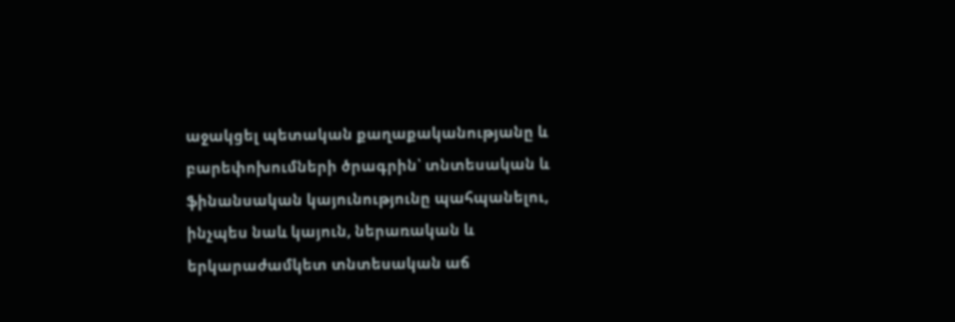աջակցել պետական քաղաքականությանը և բարեփոխումների ծրագրին՝ տնտեսական և ֆինանսական կայունությունը պահպանելու, ինչպես նաև կայուն, ներառական և երկարաժամկետ տնտեսական աճ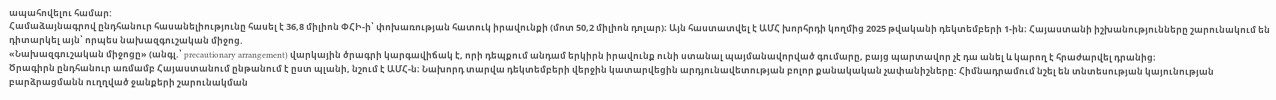ապահովելու համար:
Համաձայնագրով ընդհանուր հասանելիությունը հասել է 36,8 միլիոն ՓՀԻ-ի՝ փոխառության հատուկ իրավունքի (մոտ 50,2 միլիոն դոլար)։ Այն հաստատվել է ԱՄՀ խորհրդի կողմից 2025 թվականի դեկտեմբերի 1-ին։ Հայաստանի իշխանությունները շարունակում են դիտարկել այն՝ որպես նախազգուշական միջոց.
«Նախազգուշական միջոցը» (անգլ.՝ precautionary arrangement) վարկային ծրագրի կարգավիճակ է, որի դեպքում անդամ երկիրն իրավունք ունի ստանալ պայմանավորված գումարը, բայց պարտավոր չէ դա անել և կարող է հրաժարվել դրանից։
Ծրագիրն ընդհանուր առմամբ Հայաստանում ընթանում է ըստ պլանի, նշում է ԱՄՀ-ն։ Նախորդ տարվա դեկտեմբերի վերջին կատարվեցին արդյունավետության բոլոր քանակական չափանիշները: Հիմնադրամում նշել են տնտեսության կայունության բարձրացմանն ուղղված ջանքերի շարունակման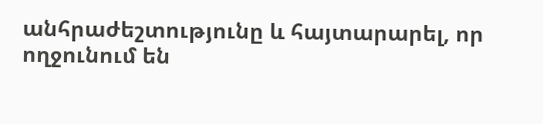անհրաժեշտությունը և հայտարարել, որ ողջունում են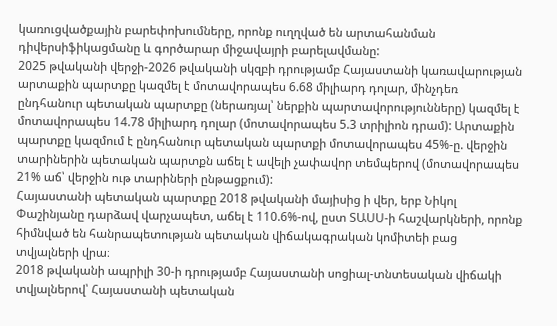կառուցվածքային բարեփոխումները, որոնք ուղղված են արտահանման դիվերսիֆիկացմանը և գործարար միջավայրի բարելավմանը:
2025 թվականի վերջի-2026 թվականի սկզբի դրությամբ Հայաստանի կառավարության արտաքին պարտքը կազմել է մոտավորապես 6.68 միլիարդ դոլար, մինչդեռ ընդհանուր պետական պարտքը (ներառյալ՝ ներքին պարտավորությունները) կազմել է մոտավորապես 14.78 միլիարդ դոլար (մոտավորապես 5.3 տրիլիոն դրամ): Արտաքին պարտքը կազմում է ընդհանուր պետական պարտքի մոտավորապես 45%-ը. վերջին տարիներին պետական պարտքն աճել է ավելի չափավոր տեմպերով (մոտավորապես 21% աճ՝ վերջին ութ տարիների ընթացքում):
Հայաստանի պետական պարտքը 2018 թվականի մայիսից ի վեր, երբ Նիկոլ Փաշինյանը դարձավ վարչապետ, աճել է 110.6%-ով, ըստ ՏԱՍՍ-ի հաշվարկների, որոնք հիմնված են հանրապետության պետական վիճակագրական կոմիտեի բաց տվյալների վրա։
2018 թվականի ապրիլի 30-ի դրությամբ Հայաստանի սոցիալ-տնտեսական վիճակի տվյալներով՝ Հայաստանի պետական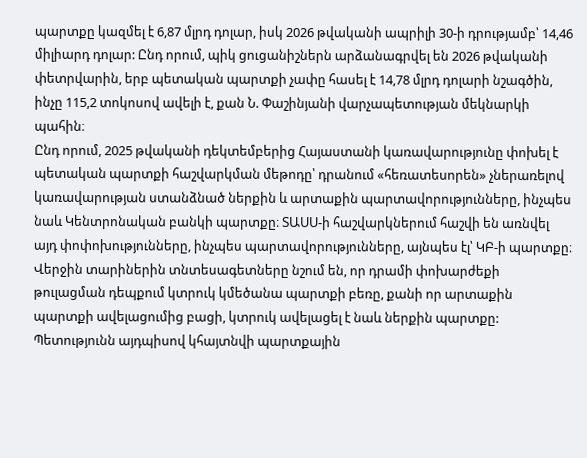պարտքը կազմել է 6,87 մլրդ դոլար, իսկ 2026 թվականի ապրիլի 30-ի դրությամբ՝ 14,46 միլիարդ դոլար: Ընդ որում, պիկ ցուցանիշներն արձանագրվել են 2026 թվականի փետրվարին, երբ պետական պարտքի չափը հասել է 14,78 մլրդ դոլարի նշագծին, ինչը 115,2 տոկոսով ավելի է, քան Ն. Փաշինյանի վարչապետության մեկնարկի պահին։
Ընդ որում, 2025 թվականի դեկտեմբերից Հայաստանի կառավարությունը փոխել է պետական պարտքի հաշվարկման մեթոդը՝ դրանում «հեռատեսորեն» չներառելով կառավարության ստանձնած ներքին և արտաքին պարտավորությունները, ինչպես նաև Կենտրոնական բանկի պարտքը։ ՏԱՍՍ-ի հաշվարկներում հաշվի են առնվել այդ փոփոխությունները, ինչպես պարտավորությունները, այնպես էլ՝ ԿԲ-ի պարտքը։
Վերջին տարիներին տնտեսագետները նշում են, որ դրամի փոխարժեքի թուլացման դեպքում կտրուկ կմեծանա պարտքի բեռը, քանի որ արտաքին պարտքի ավելացումից բացի, կտրուկ ավելացել է նաև ներքին պարտքը: Պետությունն այդպիսով կհայտնվի պարտքային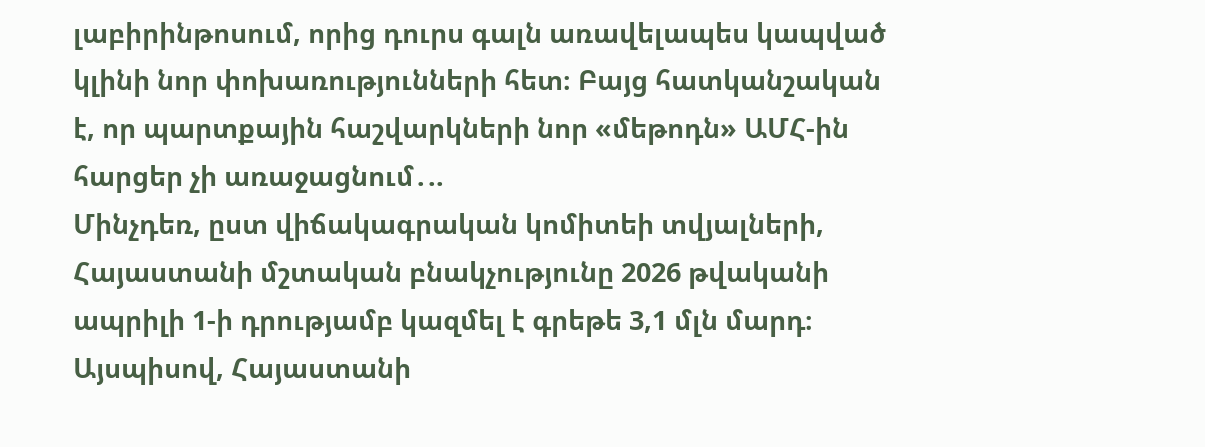լաբիրինթոսում, որից դուրս գալն առավելապես կապված կլինի նոր փոխառությունների հետ։ Բայց հատկանշական է, որ պարտքային հաշվարկների նոր «մեթոդն» ԱՄՀ-ին հարցեր չի առաջացնում․..
Մինչդեռ, ըստ վիճակագրական կոմիտեի տվյալների, Հայաստանի մշտական բնակչությունը 2026 թվականի ապրիլի 1-ի դրությամբ կազմել է գրեթե 3,1 մլն մարդ։
Այսպիսով, Հայաստանի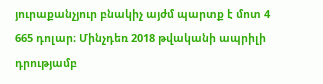յուրաքանչյուր բնակիչ այժմ պարտք է մոտ 4 665 դոլար։ Մինչդեռ 2018 թվականի ապրիլի դրությամբ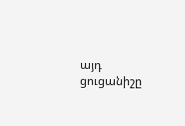այդ ցուցանիշը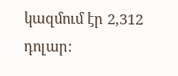կազմում էր 2,312 դոլար: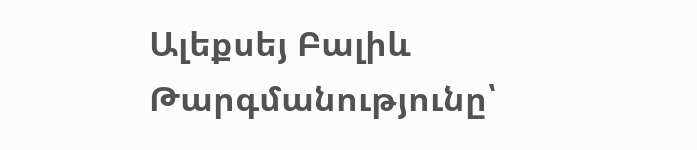Ալեքսեյ Բալիև
Թարգմանությունը՝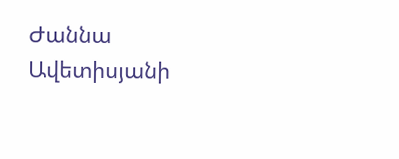Ժաննա Ավետիսյանի